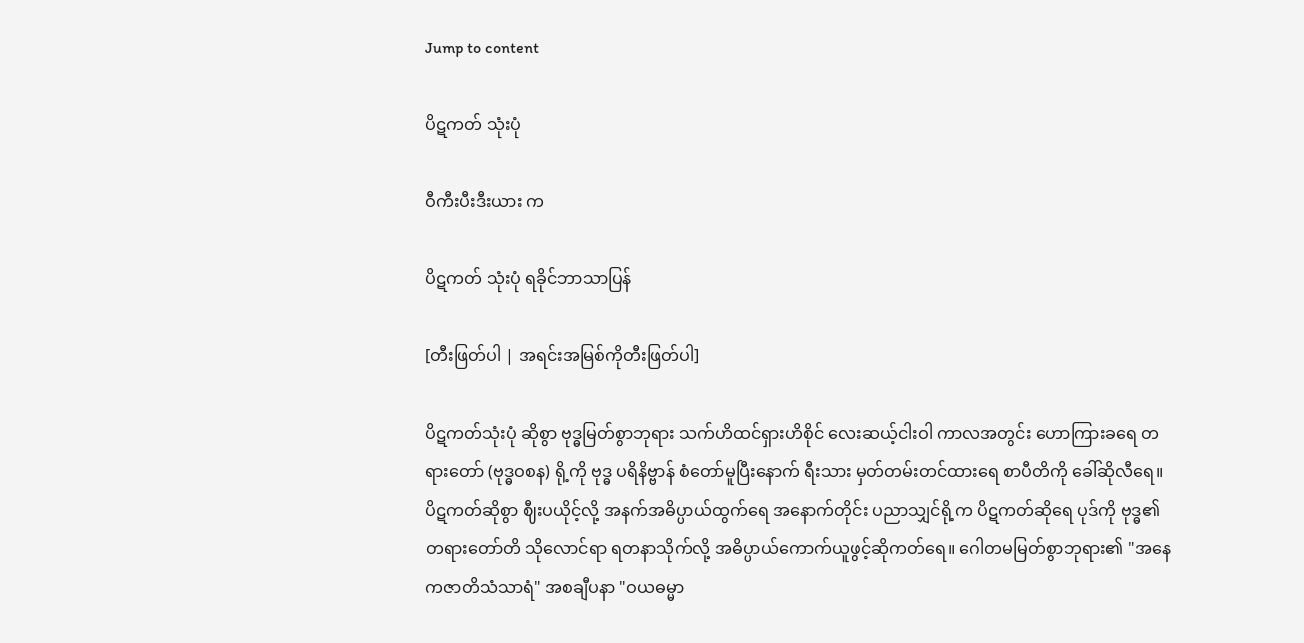Jump to content

ပိဋကတ် သုံးပုံ

ဝီကီးပီးဒီးယား က

ပိဋကတ် သုံးပုံ ရခိုင်ဘာသာပြန်

[တီးဖြတ်ပါ | အရင်းအမြစ်ကိုတီးဖြတ်ပါ]

ပိဋကတ်သုံးပုံ ဆိုစွာ ဗုဒ္ဓမြတ်စွာဘုရား သက်ဟိထင်ရှားဟိစိုင် လေးဆယ့်ငါးဝါ ကာလအတွင်း ဟောကြားခရေ တရားတော် (ဗုဒ္ဓဝစန) ရို့ကို ဗုဒ္ဓ ပရိနိဗ္ဗာန် စံတော်မူပြီးနောက် ရီးသား မှတ်တမ်းတင်ထားရေ စာပီတိကို ခေါ်ဆိုလီရေ။ ပိဋကတ်ဆိုစွာ ဈီးပယိုင့်လို့ အနက်အဓိပ္ပာယ်ထွက်ရေ အနောက်တိုင်း ပညာသျှင်ရို့က ပိဋကတ်ဆိုရေ ပုဒ်ကို ဗုဒ္ဓ၏ တရားတော်တိ သိုလောင်ရာ ရတနာသိုက်လို့ အဓိပ္ပာယ်ကောက်ယူဖွင့်ဆိုကတ်ရေ။ ဂေါတမမြတ်စွာဘုရား၏ "အ‌နေကဇာတိသံသာရံ" အစချီပနာ "ဝယဓမ္မာ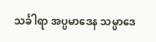သင်္ခါရာ အပ္ပမာဒေန သမ္ပာဒေ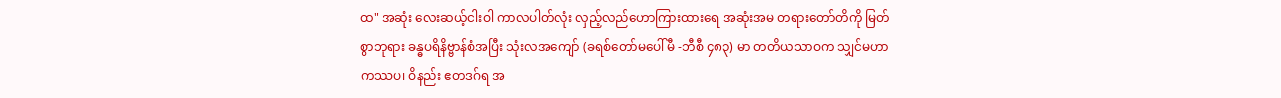ထ" အဆုံး လေးဆယ့်ငါးဝါ ကာလပါတ်လုံး လှည့်လည်ဟောကြားထားရေ အဆုံးအမ တရားတော်တိကို မြတ်စွာဘုရား ခန္ဓပရိနိဗ္ဗာန်စံအပြီး သုံးလအကျော် (ခရစ်တော်မပေါ်မီ -ဘီစီ ၄၈၃) မာ တတိယသာဝက သျှင်မဟာကဿပ၊ ဝိနည်း ဧတဒဂ်ရ အ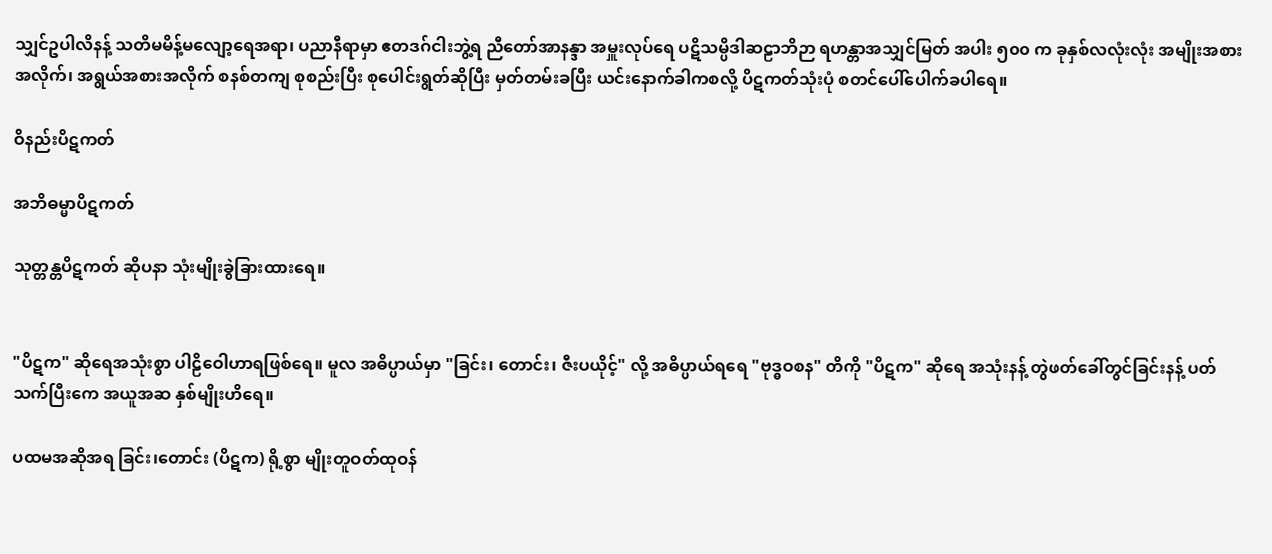သျှင်ဥပါလိနန့် သတိမမိန့်မလျော့ရေအရာ၊ ပညာနီရာမှာ ဧတဒဂ်ငါးဘွဲ့ရ ညီတော်အာနန္ဒာ အမှူးလုပ်ရေ ပဋိသမ္ပိဒါဆဠာဘိဉာ ရဟန္တာအသျှင်မြတ် အပါး ၅၀၀ က ခုနှစ်လလုံးလုံး အမျိုးအစားအလိုက်၊ အရွယ်အစားအလိုက် စနစ်တကျ စုစည်းပြီး စုပေါင်းရွတ်ဆိုပြီး မှတ်တမ်းခပြီး ယင်းနောက်ခါကစလို့ ပိဋကတ်သုံးပုံ စတင်ပေါ်ပေါက်ခပါရေ။

ဝိနည်းပိဋကတ်

အဘိဓမ္မာပိဋကတ်

သုတ္တန္တပိဋကတ် ဆိုပနာ သုံးမျိုးခွဲခြားထားရေ။


"ပိဋက" ဆိုရေအသုံးစွာ ပါဠိဝေါဟာရဖြစ်ရေ။ မူလ အဓိပ္ပာယ်မှာ "ခြင်း၊ တောင်း၊ ဇီးပယိုင့်" လို့ အဓိပ္ပာယ်ရရေ "ဗုဒ္ဓဝစန" တိကို "ပိဋက" ဆိုရေ အသုံးနန့် တွဲဖတ်ခေါ်တွင်ခြင်းနန့် ပတ်သက်ပြီးကေ အယူအဆ နှစ်မျိုးဟိရေ။

ပထမအဆိုအရ ခြင်း၊တောင်း (ပိဋက) ရို့စွာ မျိုးတူဝတ်ထုဝန်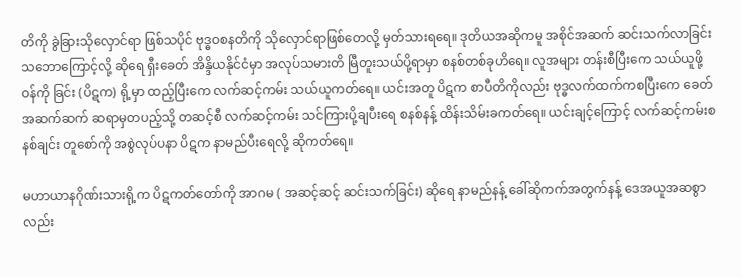တိကို ခွဲခြားသိုလှောင်ရာ ဖြစ်သပိုင် ဗုဒ္ဓဝစနတိကို သိုလှောင်ရာဖြစ်တေလို့ မှတ်သားရရေ။ ဒုတိယအဆိုကမူ အစိုင်အဆက် ဆင်းသက်လာခြင်းသဘောကြောင့်လို့ ဆိုရေ ရှီးခေတ် အိန္ဒိယနိုင်ငံမှာ အလုပ်သမားတိ မြီတူးသယ်ပို့ရာမှာ စနစ်တစ်ခုဟိရေ။ လူအများ တန်းစီပြီးကေ သယ်ယူဖို့ဝန်ကို ခြင်း (ပိဋက) ရို့မှာ ထည့်ပြီးကေ လက်ဆင့်ကမ်း သယ်ယူကတ်ရေ။ ယင်းအတူ ပိဋက စာပီတိကိုလည်း ဗုဒ္ဓလက်ထက်ကစပြီးကေ ခေတ်အဆက်ဆက် ဆရာမှတပည့်သို့ တဆင့်စီ လက်ဆင့်ကမ်း သင်ကြားပို့ချပီးရေ စနစ်နန့် ထိန်းသိမ်းခကတ်ရေ။ ယင်းချင့်ကြောင့် လက်ဆင့်ကမ်းစနစ်ချင်း တူစော်ကို အစွဲလုပ်ပနာ ပိဋက နာမည်ပီးရေလို့ ဆိုကတ်ရေ။

မဟာယာနဂိုဏ်းသားရို့က ပိဋကတ်တော်ကို အာဂမ ( အဆင့်ဆင့် ဆင်းသက်ခြင်း) ဆိုရေ နာမည်နန့် ခေါ်ဆိုကက်အတွက်နန့် ဒေအယူအဆစွာလည်း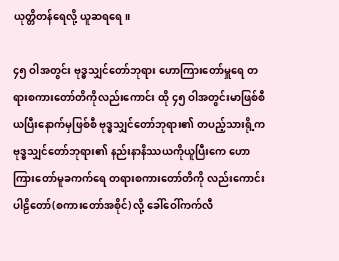ယုတ္တိတန်ရေလို့ ယူဆရရေ။

၄၅ ဝါအတွင်း ဗုဒ္ဓသျှင်တော်ဘုရား ဟောကြားတော်မှူရေ တရားစကားတော်တိကိုလည်းကောင်း ထို ၄၅ ဝါအတွင်းမာဖြစ်စီ ယပြီးနောက်မှဖြစ်စီ ဗုဒ္ဓသျှင်တော်ဘုရား၏ တပည့်သားရို့က ဗုဒ္ဓသျှင်တော်ဘုရား၏ နည်းနာနိဿယကိုယူပြီးကေ ဟောကြားတော်မူခကက်ရေ တရားစကားတော်တိကို လည်းကောင်း ပါဠိတော်(စကားတော်အစိုင်) လို့ ခေါ်ဝေါ်ကက်လီ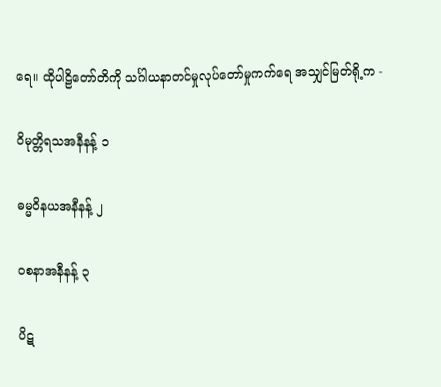ရေ။ ထိုပါဠိတော်တိကို သင်္ဂါယနာတင်မှုလုပ်တော်မှုကက်ရေ အသျှင်မြတ်ရို့က -

ဝိမုတ္တိရသအနီနန့် ၁

ဓမ္မဝိနယအနီနန့် ၂

ဝစနာအနီနန့် ၃

ပိဋ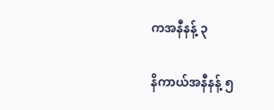ကအနီနန့် ၃

နိကာယ်အနီနန့် ၅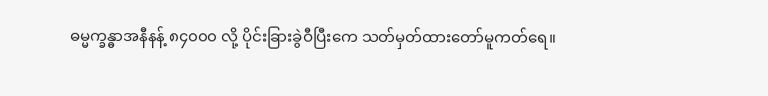ဓမ္မက္ခန္ဓာအနီနန့် ၈၄၀၀၀ လို့ ပိုင်းခြားခွဲဝီပြီးကေ သတ်မှတ်ထားတော်မူကတ်ရေ။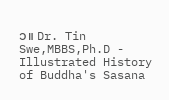၁။ Dr. Tin Swe,MBBS,Ph.D - Illustrated History of Buddha's Sasana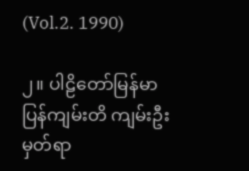(Vol.2. 1990)

၂။ ပါဠိတော်မြန်မာပြန်ကျမ်းတိ ကျမ်းဦးမှတ်ရာ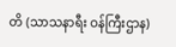တိ (သာသနာရီး ဝန်ကြီးဌာန)